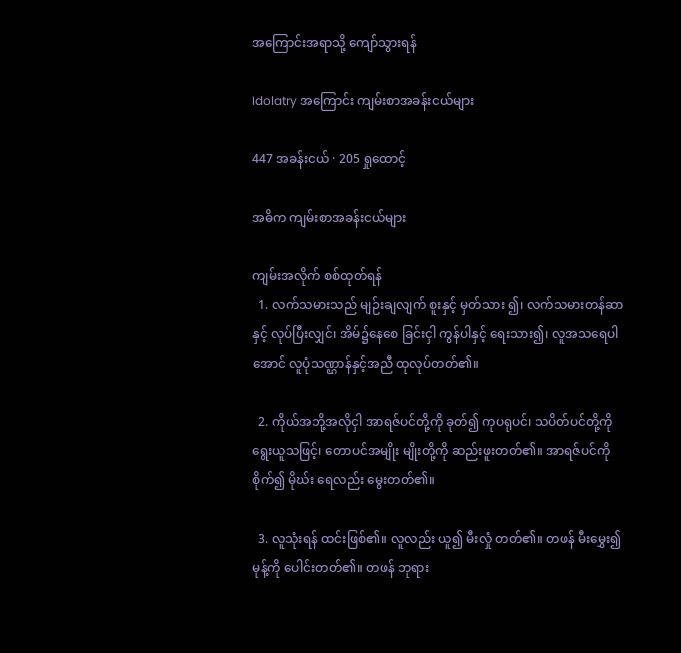အကြောင်းအရာသို့ ကျော်သွားရန်

Idolatry အကြောင်း ကျမ်းစာအခန်းငယ်များ

447 အခန်းငယ် · 205 ရှုထောင့်

အဓိက ကျမ်းစာအခန်းငယ်များ

ကျမ်းအလိုက် စစ်ထုတ်ရန်
  1. လက်သမားသည် မျဉ်းချလျက် စူးနှင့် မှတ်သား ၍၊ လက်သမားတန်ဆာနှင့် လုပ်ပြီးလျှင်၊ အိမ်၌နေစေ ခြင်းငှါ ကွန်ပါနှင့် ရေးသား၍၊ လူအသရေပါအောင် လူပုံသဏ္ဌာန်နှင့်အညီ ထုလုပ်တတ်၏။

  2. ကိုယ်အဘို့အလိုငှါ အာရဇ်ပင်တို့ကို ခုတ်၍ ကုပရုပင်၊ သပိတ်ပင်တို့ကို ရွေးယူသဖြင့်၊ တောပင်အမျိုး မျိုးတို့ကို ဆည်းဖူးတတ်၏။ အာရဇ်ပင်ကိုစိုက်၍ မိုဃ်း ရေလည်း မွေးတတ်၏။

  3. လူသုံးရန် ထင်းဖြစ်၏။ လူလည်း ယူ၍ မီးလှုံ တတ်၏။ တဖန် မီးမွှေး၍ မုန့်ကို ပေါင်းတတ်၏။ တဖန် ဘုရား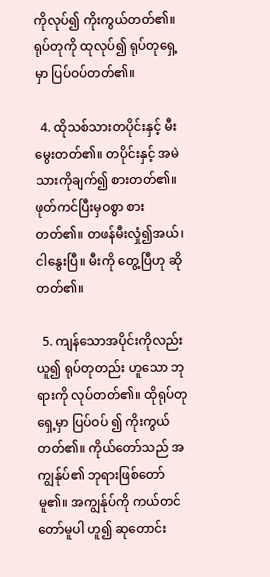ကိုလုပ်၍ ကိုးကွယ်တတ်၏။ ရုပ်တုကို ထုလုပ်၍ ရုပ်တုရှေ့မှာ ပြပ်ဝပ်တတ်၏။

  4. ထိုသစ်သားတပိုင်းနှင့် မီးမွေးတတ်၏။ တပိုင်းနှင့် အမဲသားကိုချက်၍ စားတတ်၏။ ဖုတ်ကင်ပြီးမှဝစွာ စား တတ်၏။ တဖန်မီးလှုံ၍အယ်၊ ငါနွေးပြီ။ မီးကို တွေ့ပြီဟု ဆိုတတ်၏။

  5. ကျန်သောအပိုင်းကိုလည်း ယူ၍ ရုပ်တုတည်း ဟူသော ဘုရားကို လုပ်တတ်၏။ ထိုရုပ်တုရှေ့မှာ ပြပ်ဝပ် ၍ ကိုးကွယ်တတ်၏။ ကိုယ်တော်သည် အကျွန်ုပ်၏ ဘုရားဖြစ်တော်မူ၏။ အကျွန်ုပ်ကို ကယ်တင်တော်မူပါ ဟူ၍ ဆုတောင်း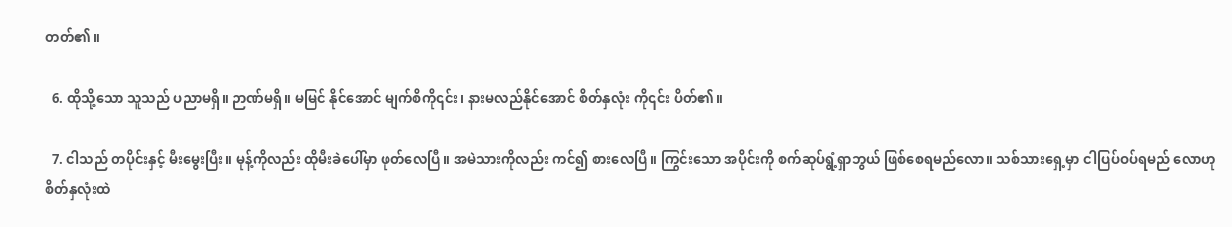တတ်၏။

  6. ထိုသို့သော သူသည် ပညာမရှိ။ ဉာဏ်မရှိ။ မမြင် နိုင်အောင် မျက်စိကို၎င်း၊ နားမလည်နိုင်အောင် စိတ်နှလုံး ကို၎င်း ပိတ်၏။

  7. ငါသည် တပိုင်းနှင့် မီးမွေးပြီး။ မုန့်ကိုလည်း ထိုမီးခဲပေါ်မှာ ဖုတ်လေပြီ။ အမဲသားကိုလည်း ကင်၍ စားလေပြီ။ ကြွင်းသော အပိုင်းကို စက်ဆုပ်ရွံ့ရှာဘွယ် ဖြစ်စေရမည်လော။ သစ်သားရှေ့မှာ ငါပြပ်ဝပ်ရမည် လောဟု စိတ်နှလုံးထဲ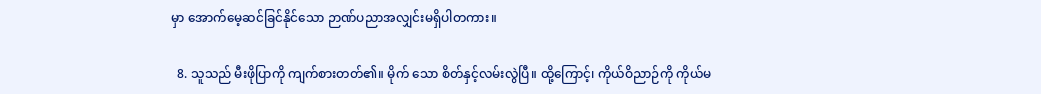မှာ အောက်မေ့ဆင်ခြင်နိုင်သော ဉာဏ်ပညာအလျှင်းမရှိပါတကား။

  8. သူသည် မီးဖိုပြာကို ကျက်စားတတ်၏။ မိုက် သော စိတ်နှင့်လမ်းလွဲပြီ။ ထို့ကြောင့်၊ ကိုယ်ဝိညာဉ်ကို ကိုယ်မ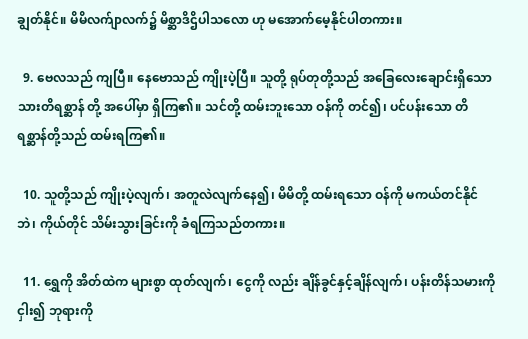ချွတ်နိုင်။ မိမိလက်ျာလက်၌ မိစ္ဆာဒိဌိပါသလော ဟု မအောက်မေ့နိုင်ပါတကား။

  9. ဗေလသည် ကျပြီ။ နေဗောသည် ကျိုးပဲ့ပြီ။ သူတို့ ရုပ်တုတို့သည် အခြေလေးချောင်းရှိသော သားတိရစ္ဆာန် တို့ အပေါ်မှာ ရှိကြ၏။ သင်တို့ ထမ်းဘူးသော ဝန်ကို တင်၍၊ ပင်ပန်းသော တိရစ္ဆာန်တို့သည် ထမ်းရကြ၏။

  10. သူတို့သည် ကျိုးပဲ့လျက်၊ အတူလဲလျက်နေ၍၊ မိမိတို့ ထမ်းရသော ဝန်ကို မကယ်တင်နိုင်ဘဲ၊ ကိုယ်တိုင် သိမ်းသွားခြင်းကို ခံရကြသည်တကား။

  11. ရွှေကို အိတ်ထဲက များစွာ ထုတ်လျက်၊ ငွေကို လည်း ချိန်ခွင်နှင့်ချိန်လျက်၊ ပန်းတိန်သမားကို ငှါး၍ ဘုရားကို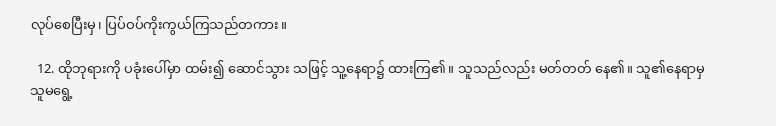လုပ်စေပြီးမှ၊ ပြပ်ဝပ်ကိုးကွယ်ကြသည်တကား။

  12. ထိုဘုရားကို ပခုံးပေါ်မှာ ထမ်း၍ ဆောင်သွား သဖြင့် သူ့နေရာ၌ ထားကြ၏။ သူသည်လည်း မတ်တတ် နေ၏။ သူ၏နေရာမှ သူမရွေ့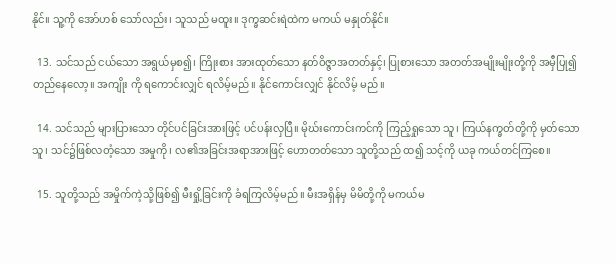နိုင်။ သူ့ကို အော်ဟစ် သော်လည်း၊ သူသည် မထူး။ ဒုက္ခဆင်းရဲထဲက မကယ် မနှုတ်နိုင်။

  13. သင်သည် ငယ်သော အရွယ်မှစ၍၊ ကြိုးစား အားထုတ်သော နတ်ဝိဇ္ဇာအတတ်နှင့်၊ ပြုစားသော အတတ်အမျိုးမျိုးတို့ကို အမှီပြု၍ တည်နေလော့။ အကျိုး ကို ရကောင်းလျှင် ရလိမ့်မည်။ နိုင်ကောင်းလျှင် နိုင်လိမ့် မည်။

  14. သင်သည် များပြားသော တိုင်ပင်ခြင်းအားဖြင့် ပင်ပန်းလှပြီ။ မိုဃ်းကောင်းကင်ကို ကြည့်ရှုသော သူ၊ ကြယ်နက္ခတ်တို့ကို မှတ်သောသူ၊ သင်၌ဖြစ်လတံ့သော အမှုကို၊ လ၏အခြင်းအရာအားဖြင့် ဟောတတ်သော သူတို့သည် ထ၍ သင့်ကို ယခု ကယ်တင်ကြစေ။

  15. သူတို့သည် အမှိုက်ကဲ့သို့ဖြစ်၍ မီးရှို့ခြင်းကို ခံရကြလိမ့်မည်။ မီးအရှိန်မှ မိမိတို့ကို မကယ်မ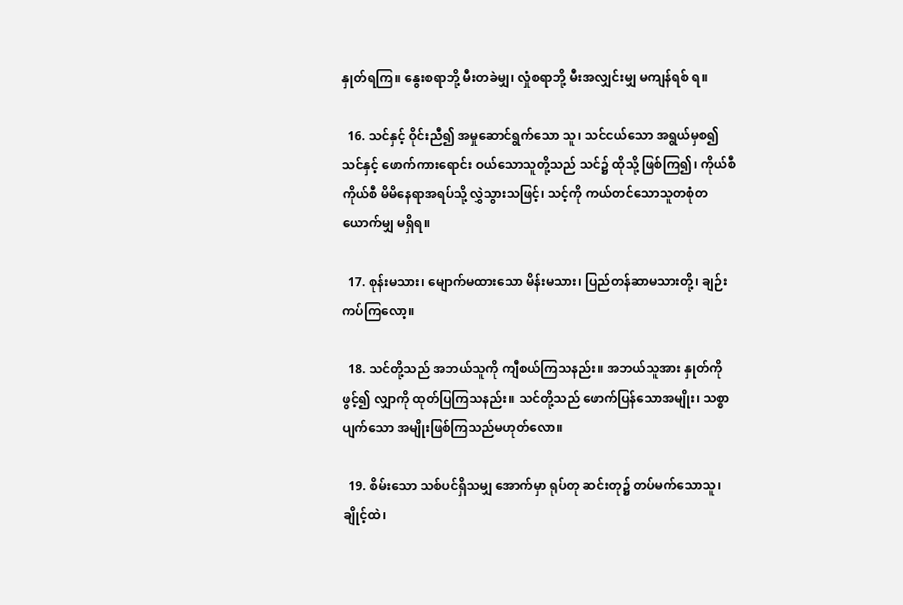နှုတ်ရကြ။ နွေးစရာဘို့ မီးတခဲမျှ၊ လှုံစရာဘို့ မီးအလျှင်းမျှ မကျန်ရစ် ရ။

  16. သင်နှင့် ဝိုင်းညီ၍ အမှုဆောင်ရွက်သော သူ၊ သင်ငယ်သော အရွယ်မှစ၍ သင်နှင့် ဖောက်ကားရောင်း ဝယ်သောသူတို့သည် သင်၌ ထိုသို့ ဖြစ်ကြ၍၊ ကိုယ်စီ ကိုယ်စီ မိမိနေရာအရပ်သို့ လွှဲသွားသဖြင့်၊ သင့်ကို ကယ်တင်သောသူတစုံတယောက်မျှ မရှိရ။

  17. စုန်းမသား၊ မျောက်မထားသော မိန်းမသား၊ ပြည်တန်ဆာမသားတို့၊ ချဉ်းကပ်ကြလော့။

  18. သင်တို့သည် အဘယ်သူကို ကျီစယ်ကြသနည်း။ အဘယ်သူအား နှုတ်ကိုဖွင့်၍ လျှာကို ထုတ်ပြကြသနည်း။ သင်တို့သည် ဖောက်ပြန်သောအမျိုး၊ သစ္စာပျက်သော အမျိုးဖြစ်ကြသည်မဟုတ်လော။

  19. စိမ်းသော သစ်ပင်ရှိသမျှ အောက်မှာ ရုပ်တု ဆင်းတု၌ တပ်မက်သောသူ၊ ချိုင့်ထဲ၊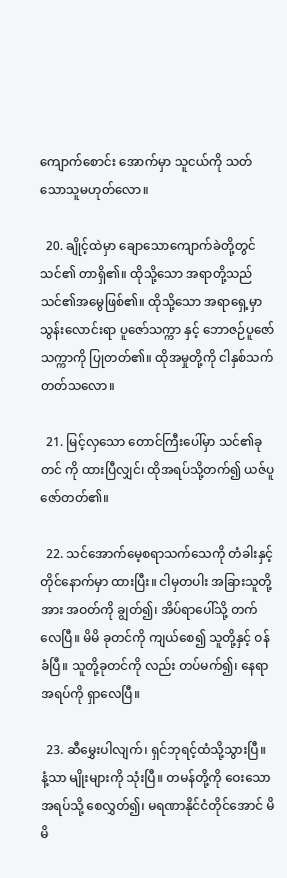ကျောက်စောင်း အောက်မှာ သူငယ်ကို သတ်သောသူမဟုတ်လော။

  20. ချိုင့်ထဲမှာ ချောသောကျောက်ခဲတို့တွင် သင်၏ တာရှိ၏။ ထိုသို့သော အရာတို့သည် သင်၏အမွေဖြစ်၏။ ထိုသို့သော အရာရှေ့မှာ သွန်းလောင်းရာ ပူဇော်သက္ကာ နှင့် ဘောဇဉ်ပူဇော်သက္ကာကို ပြုတတ်၏။ ထိုအမှုတို့ကို ငါနှစ်သက်တတ်သလော။

  21. မြင့်လှသော တောင်ကြီးပေါ်မှာ သင်၏ခုတင် ကို ထားပြီလျှင်၊ ထိုအရပ်သို့တက်၍ ယဇ်ပူဇော်တတ်၏။

  22. သင်အောက်မေ့စရာသက်သေကို တံခါးနှင့် တိုင်နောက်မှာ ထားပြီး။ ငါမှတပါး အခြားသူတို့အား အဝတ်ကို ချွတ်၍၊ အိပ်ရာပေါ်သို့ တက်လေပြီ။ မိမိ ခုတင်ကို ကျယ်စေ၍ သူတို့နှင့် ဝန်ခံပြီ။ သူတို့ခုတင်ကို လည်း တပ်မက်၍၊ နေရာအရပ်ကို ရှာလေပြီ။

  23. ဆီမွှေးပါလျက်၊ ရှင်ဘုရင့်ထံသို့သွားပြီ။ နံ့သာ မျိုးများကို သုံးပြီ။ တမန်တို့ကို ဝေးသော အရပ်သို့ စေလွှတ်၍၊ မရဏာနိုင်ငံတိုင်အောင် မိမိ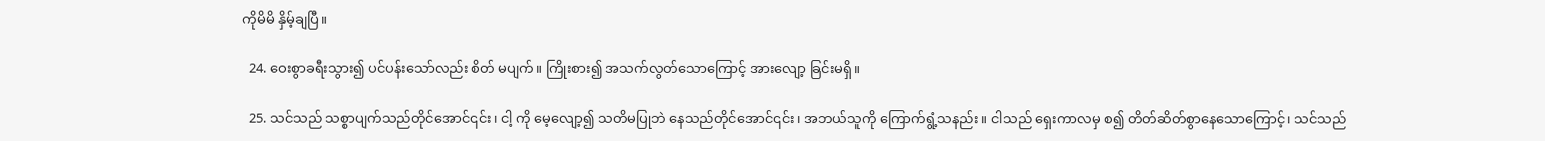ကိုမိမိ နှိမ့်ချပြီ။

  24. ဝေးစွာခရီးသွား၍ ပင်ပန်းသော်လည်း စိတ် မပျက်။ ကြိုးစား၍ အသက်လွတ်သောကြောင့် အားလျော့ ခြင်းမရှိ။

  25. သင်သည် သစ္စာပျက်သည်တိုင်အောင်၎င်း၊ ငါ့ ကို မေ့လျော့၍ သတိမပြုဘဲ နေသည်တိုင်အောင်၎င်း၊ အဘယ်သူကို ကြောက်ရွံ့သနည်း။ ငါသည် ရှေးကာလမှ စ၍ တိတ်ဆိတ်စွာနေသောကြောင့်၊ သင်သည်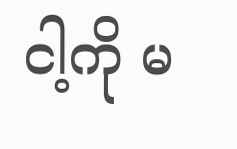ငါ့ကို မ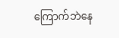ကြောက်ဘဲနေ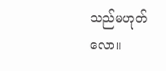သည်မဟုတ်လော။